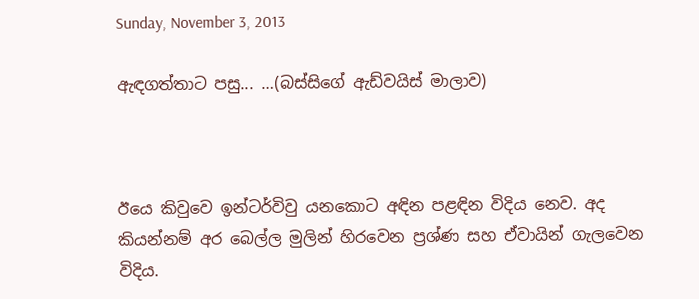Sunday, November 3, 2013

ඇඳගත්තාට පසු... …(බස්සිගේ ඇඩ්වයිස් මාලාව)



ඊයෙ කිවුවෙ ඉන්ටර්විවු යනකොට අඳින පළඳින විදිය නෙව. අද කියන්නම් අර බෙල්ල මුලින් හිරවෙන ප්‍රශ්ණ සහ ඒවායින් ගැලවෙන විදිය.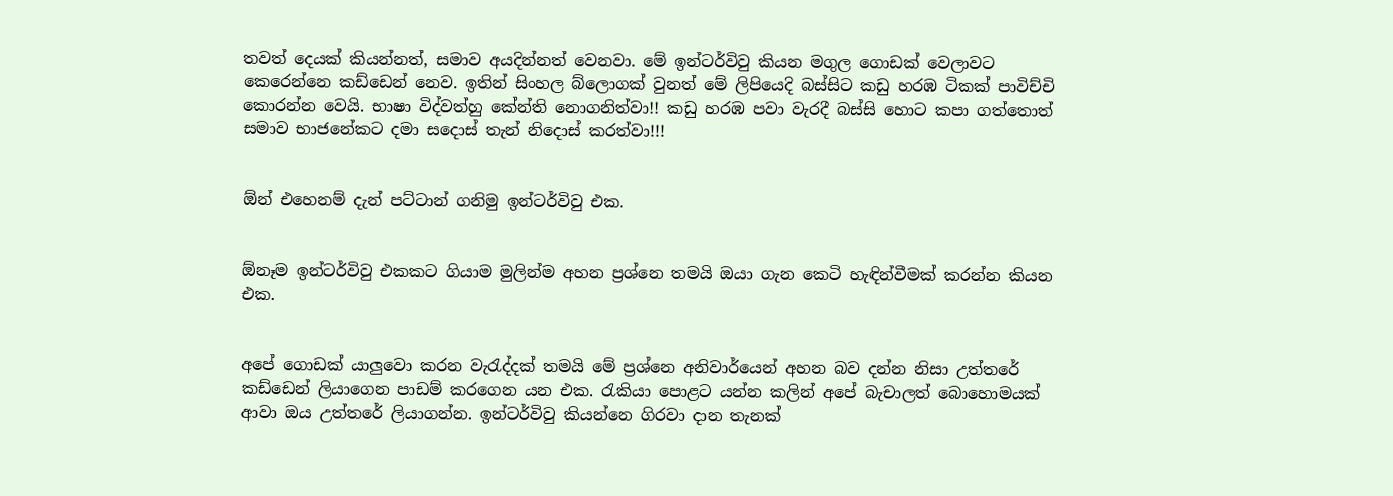තවත් දෙයක් කියන්නත්, සමාව අයදින්නත් වෙනවා. මේ ඉන්ටර්විවු කියන මගුල ගොඩක් වෙලාවට කෙරෙන්නෙ කඩ්ඩෙන් නෙව. ඉතින් සිංහල බ්ලොගක් වුනත් මේ ලිපියෙදි බස්සිට කඩු හරඹ ටිකක් පාවිච්චි කොරන්න වෙයි. භාෂා විද්වත්හු කේන්ති නොගනිත්වා!! කඩු හරඹ පවා වැරදී බස්සි හොට කපා ගත්තොත් සමාව භාජනේකට දමා සදොස් තැන් නිදොස් කරත්වා!!!


ඕන් එහෙනම් දැන් පට්ටාන් ගනිමු ඉන්ටර්විවු එක.


ඕනෑම ඉන්ටර්විවු එකකට ගියාම මුලින්ම අහන ප්‍රශ්නෙ තමයි ඔයා ගැන කෙටි හැඳින්වීමක් කරන්න කියන එක.


අපේ ගොඩක් යාලුවො කරන වැරැද්දක් තමයි මේ ප්‍රශ්නෙ අනිවාර්යෙන් අහන බව දන්න නිසා උත්තරේ කඩ්ඩෙන් ලියාගෙන පාඩම් කරගෙන යන එක. රැකියා පොළට යන්න කලින් අපේ බැචාලත් බොහොමයක් ආවා ඔය උත්තරේ ලියාගන්න. ඉන්ටර්විවු කියන්නෙ ගිරවා දාන තැනක්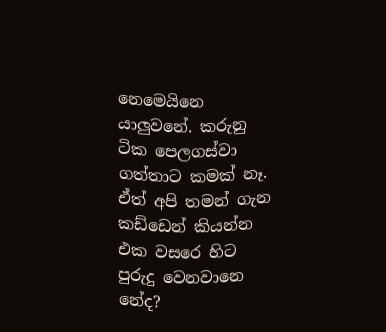නෙමෙයිනෙ යාලුවනේ. කරුනු ටික පෙලගස්වා ගත්තාට කමක් නෑ. ඒත් අපි තමන් ගැන කඩ්ඩෙන් කියන්න එක වසරෙ හිට පුරුදු වෙනවානෙ නේද?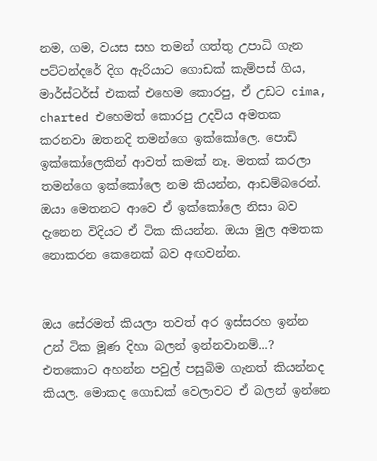නම, ගම, වයස සහ තමන් ගත්තු උපාධි ගැන පට්ටන්දරේ දිග ඇරියාට ගොඩක් කැම්පස් ගිය, මාර්ස්ටර්ස් එකක් එහෙම කොරපු, ඒ උඩට cima, charted එහෙමත් කොරපු උදවිය අමතක කරනවා ඔතනදි තමන්ගෙ ඉක්කෝලෙ. පොඩි ඉක්කෝලෙකින් ආවත් කමක් නෑ. මතක් කරලා තමන්ගෙ ඉක්කෝලෙ නම කියන්න, ආඩම්බරෙන්. ඔයා මෙතනට ආවෙ ඒ ඉක්කෝලෙ නිසා බව දැනෙන විදියට ඒ ටික කියන්න. ඔයා මුල අමතක නොකරන කෙනෙක් බව අඟවන්න.


ඔය සේරමත් කියලා තවත් අර ඉස්සරහ ඉන්න උන් ටික මූණ දිහා බලන් ඉන්නවානම්...? එතකොට අහන්න පවුල් පසුබිම ගැනත් කියන්නද කියල. මොකද ගොඩක් වෙලාවට ඒ බලන් ඉන්නෙ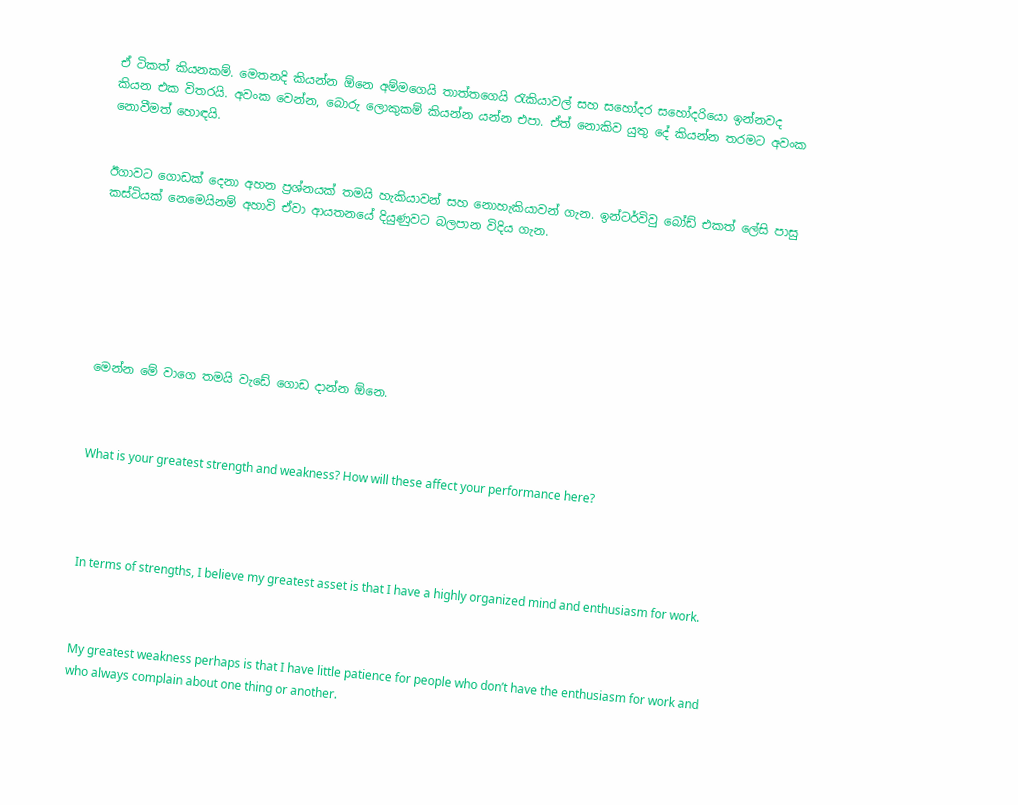ඒ ටිකත් කියනකම්. මෙතනදි කියන්න ඕනෙ අම්මගෙයි තාත්තගෙයි රැකියාවල් සහ සහෝදර සහෝදරියො ඉන්නවද කියන එක විතරයි. අවංක වෙන්න, බොරු ලොකුකම් කියන්න යන්න එපා. ඒත් නොකිව යුතු දේ කියන්න තරමට අවංක නොවීමත් හොඳයි.


ඊගාවට ගොඩක් දෙනා අහන ප්‍රශ්නයක් තමයි හැකියාවන් සහ නොහැකියාවන් ගැන. ඉන්ටර්විවු බෝඩ් එකත් ලේසි පාසු කස්ටියක් නෙමෙයිනම් අහාවි ඒවා ආයතනයේ දියුණුවට බලපාන විදිය ගැන.







මෙන්න මේ වාගෙ තමයි වැඩේ ගොඩ දාන්න ඕනෙ.



What is your greatest strength and weakness? How will these affect your performance here?




In terms of strengths, I believe my greatest asset is that I have a highly organized mind and enthusiasm for work.



My greatest weakness perhaps is that I have little patience for people who don’t have the enthusiasm for work and who always complain about one thing or another.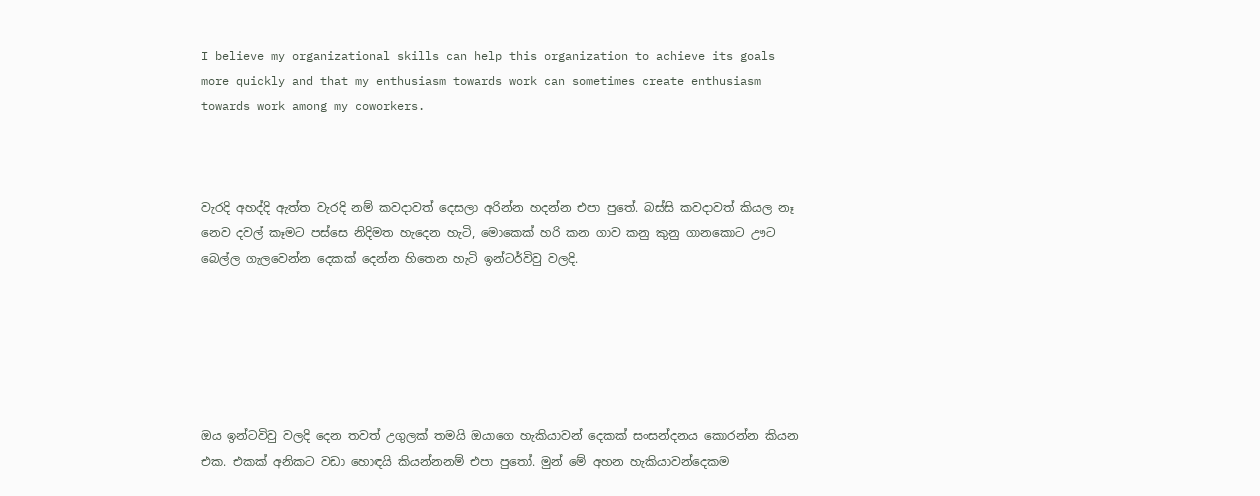I believe my organizational skills can help this organization to achieve its goals more quickly and that my enthusiasm towards work can sometimes create enthusiasm towards work among my coworkers.



වැරදි අහද්දි ඇත්ත වැරදි නම් කවදාවත් දෙසලා අරින්න හදන්න එපා පුතේ. බස්සි කවදාවත් කියල නෑ නෙව දවල් කෑමට පස්සෙ නිදිමත හැදෙන හැටි, මොකෙක් හරි කන ගාව කනු කුනු ගානකොට ඌට බෙල්ල ගැලවෙන්න දෙකක් දෙන්න හිතෙන හැටි ඉන්ටර්විවු වලදි.






ඔය ඉන්ටවිවු වලදි දෙන තවත් උගුලක් තමයි ඔයාගෙ හැකියාවන් දෙකක් සංසන්දනය කොරන්න කියන එක. එකක් අනිකට වඩා හොඳයි කියන්නනම් එපා පුතෝ. මුන් මේ අහන හැකියාවන්දෙකම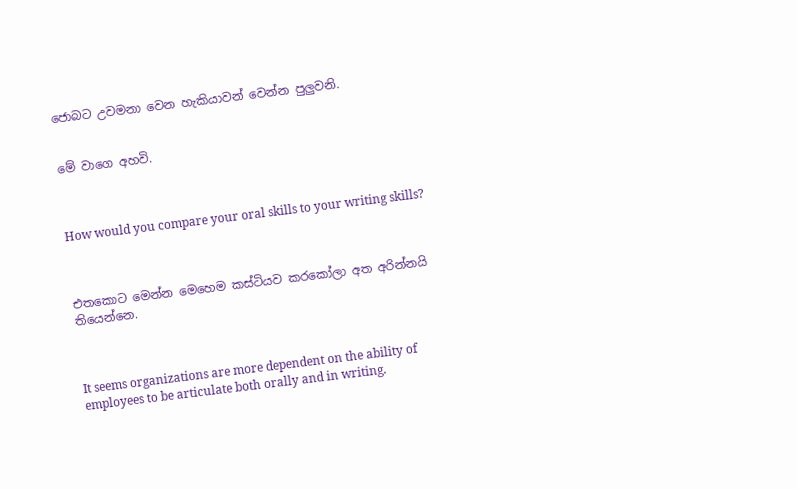ජොබට උවමනා වෙන හැකියාවන් වෙන්න පුලුවනි.


මේ වාගෙ අහවි.



How would you compare your oral skills to your writing skills?



එතකොට මෙන්න මෙහෙම කස්ටියව කරකෝලා අත අරින්නයි තියෙන්නෙ.



It seems organizations are more dependent on the ability of employees to be articulate both orally and in writing.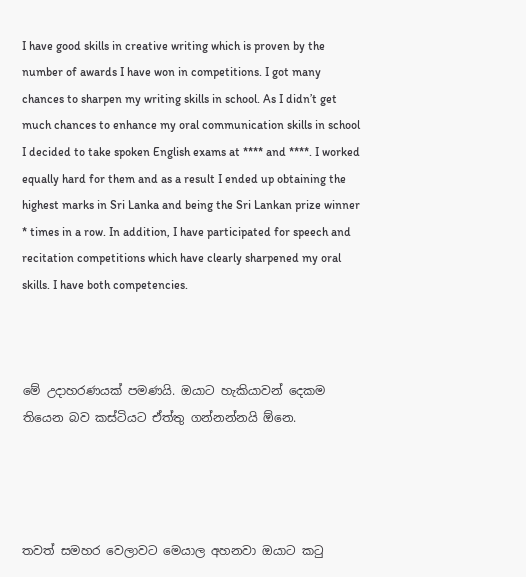I have good skills in creative writing which is proven by the number of awards I have won in competitions. I got many chances to sharpen my writing skills in school. As I didn’t get much chances to enhance my oral communication skills in school I decided to take spoken English exams at **** and ****. I worked equally hard for them and as a result I ended up obtaining the highest marks in Sri Lanka and being the Sri Lankan prize winner * times in a row. In addition, I have participated for speech and recitation competitions which have clearly sharpened my oral skills. I have both competencies.



මේ උදාහරණයක් පමණයි. ඔයාට හැකියාවන් දෙකම තියෙන බව කස්ටියට ඒත්තු ගන්නන්නයි ඕනෙ.




තවත් සමහර වෙලාවට මෙයාල අහනවා ඔයාට කටු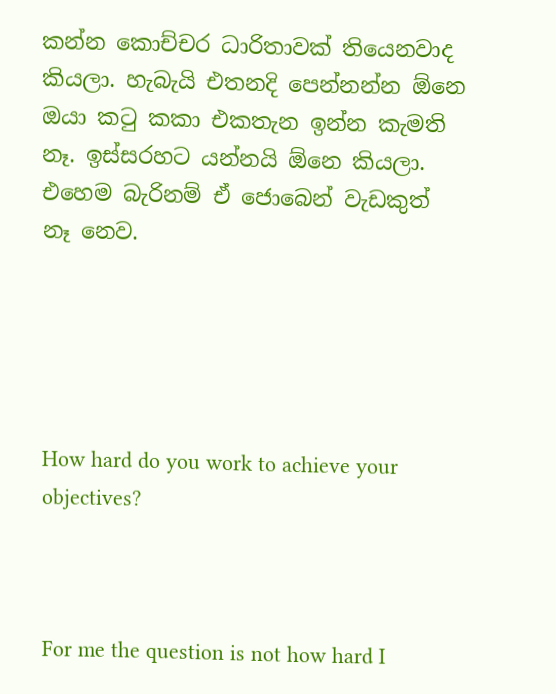කන්න කොච්චර ධාරිතාවක් තියෙනවාද කියලා. හැබැයි එතනදි පෙන්නන්න ඕනෙ ඔයා කටු කකා එකතැන ඉන්න කැමති නෑ. ඉස්සරහට යන්නයි ඕනෙ කියලා. එහෙම බැරිනම් ඒ ජොබෙන් වැඩකුත් නෑ නෙව.





How hard do you work to achieve your objectives?



For me the question is not how hard I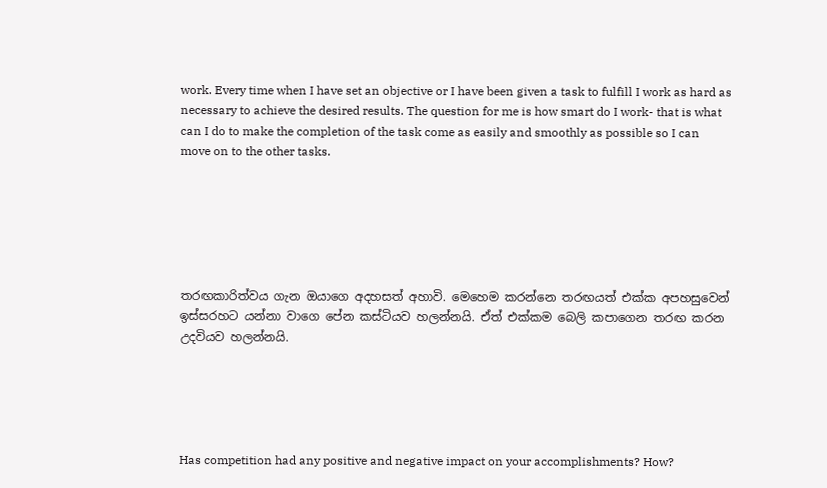work. Every time when I have set an objective or I have been given a task to fulfill I work as hard as necessary to achieve the desired results. The question for me is how smart do I work- that is what can I do to make the completion of the task come as easily and smoothly as possible so I can move on to the other tasks.






තරඟකාරිත්වය ගැන ඔයාගෙ අදහසත් අහාවි. මෙහෙම කරන්නෙ තරඟයත් එක්ක අපහසුවෙන් ඉස්සරහට යන්නා වාගෙ පේන කස්ටියව හලන්නයි. ඒත් එක්කම බෙලි කපාගෙන තරඟ කරන උදවියව හලන්නයි.





Has competition had any positive and negative impact on your accomplishments? How?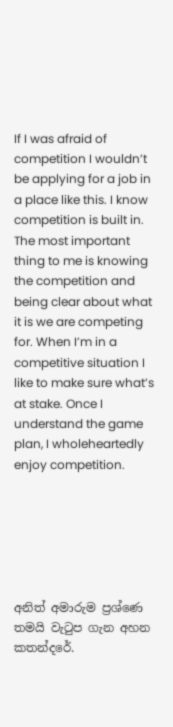If I was afraid of competition I wouldn’t be applying for a job in a place like this. I know competition is built in. The most important thing to me is knowing the competition and being clear about what it is we are competing for. When I’m in a competitive situation I like to make sure what’s at stake. Once I understand the game plan, I wholeheartedly enjoy competition.






අනිත් අමාරුම ප්‍රශ්ණෙ තමයි වැටුප ගැන අහන කතන්දරේ.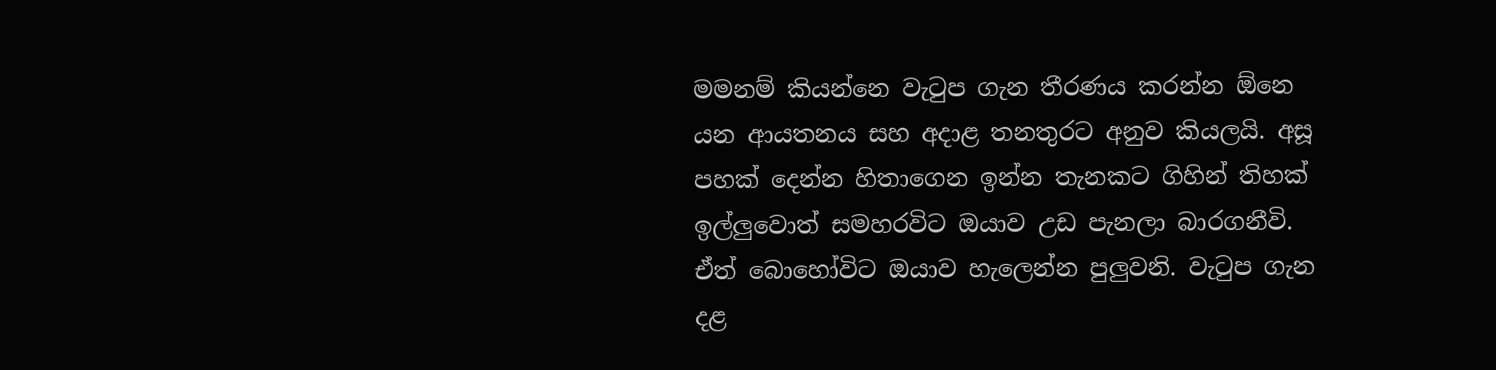මමනම් කියන්නෙ වැටුප ගැන තීරණය කරන්න ඕනෙ යන ආයතනය සහ අදාළ තනතුරට අනුව කියලයි. අසූ පහක් දෙන්න හිතාගෙන ඉන්න තැනකට ගිහින් තිහක් ඉල්ලුවොත් සමහරවිට ඔයාව උඩ පැනලා බාරගනීවි. ඒත් බොහෝවිට ඔයාව හැලෙන්න පුලුවනි. වැටුප ගැන දළ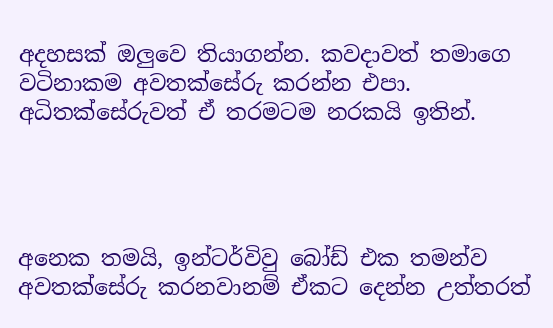අදහසක් ඔලුවෙ තියාගන්න. කවදාවත් තමාගෙ වටිනාකම අවතක්සේරු කරන්න එපා. අධිතක්සේරුවත් ඒ තරමටම නරකයි ඉතින්.




අනෙක තමයි, ඉන්ටර්විවු බෝඩ් එක තමන්ව අවතක්සේරු කරනවානම් ඒකට දෙන්න උත්තරත්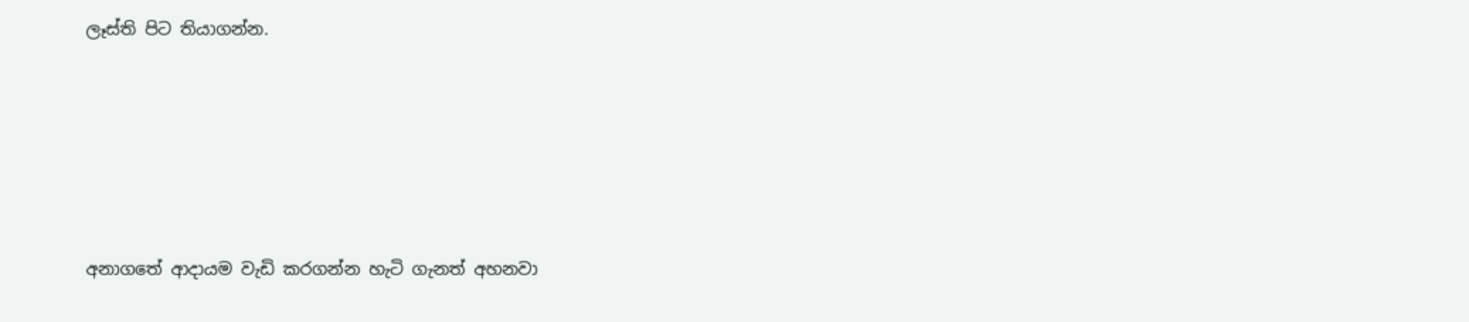ලෑස්ති පිට තියාගන්න.









අනාගතේ ආදායම වැඩි කරගන්න හැටි ගැනත් අහනවා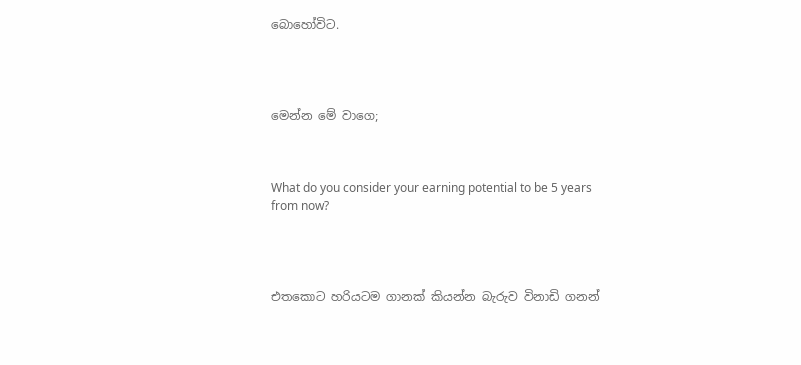බොහෝවිට.




මෙන්න මේ වාගෙ;



What do you consider your earning potential to be 5 years from now?




එතකොට හරියටම ගානක් කියන්න බැරුව විනාඩි ගනන්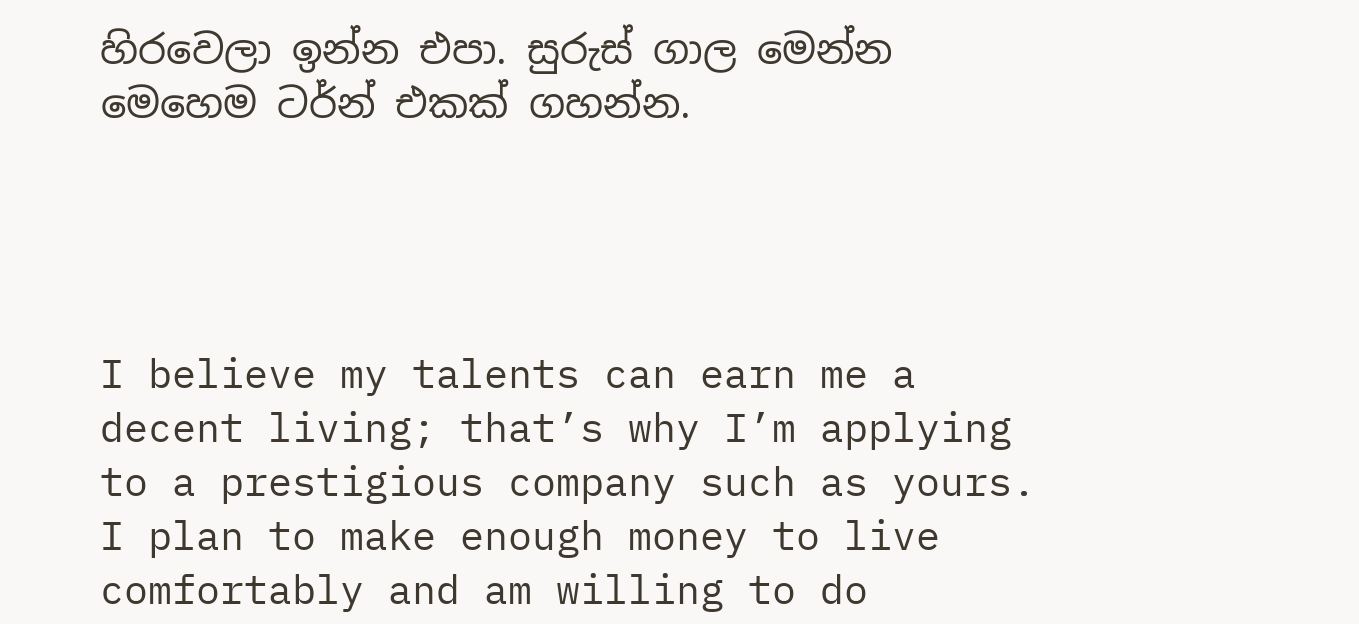හිරවෙලා ඉන්න එපා. සුරුස් ගාල මෙන්න මෙහෙම ටර්න් එකක් ගහන්න.




I believe my talents can earn me a decent living; that’s why I’m applying to a prestigious company such as yours. I plan to make enough money to live comfortably and am willing to do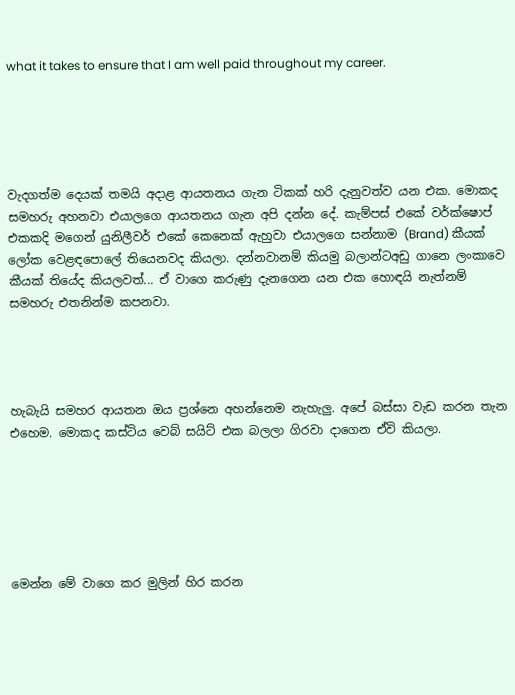what it takes to ensure that I am well paid throughout my career.





වැදගත්ම දෙයක් තමයි අදාළ ආයතනය ගැන ටිකක් හරි දැනුවත්ව යන එක. මොකද සමහරු අහනවා එයාලගෙ ආයතනය ගැන අපි දන්න දේ. කැම්පස් එකේ වර්ක්ෂොප් එකකදි මගෙන් යුනිලීවර් එකේ කෙනෙක් ඇහුවා එයාලගෙ සන්නාම (Brand) කීයක් ලෝක වෙළඳපොලේ තියෙනවද කියලා. දන්නවානම් කියමු බලාන්ටඅඩු ගානෙ ලංකාවෙ කීයක් තියේද කියලවත්... ඒ වාගෙ කරුණු දැනගෙන යන එක හොඳයි නැත්නම් සමහරු එතනින්ම කපනවා.




හැබැයි සමහර ආයතන ඔය ප්‍රශ්නෙ අහන්නෙම නැහැලු. අපේ බස්සා වැඩ කරන තැන එහෙම. මොකද කස්ටිය වෙබ් සයිට් එක බලලා ගිරවා දාගෙන ඒවි කියලා.






මෙන්න මේ වාගෙ කර මුලින් හිර කරන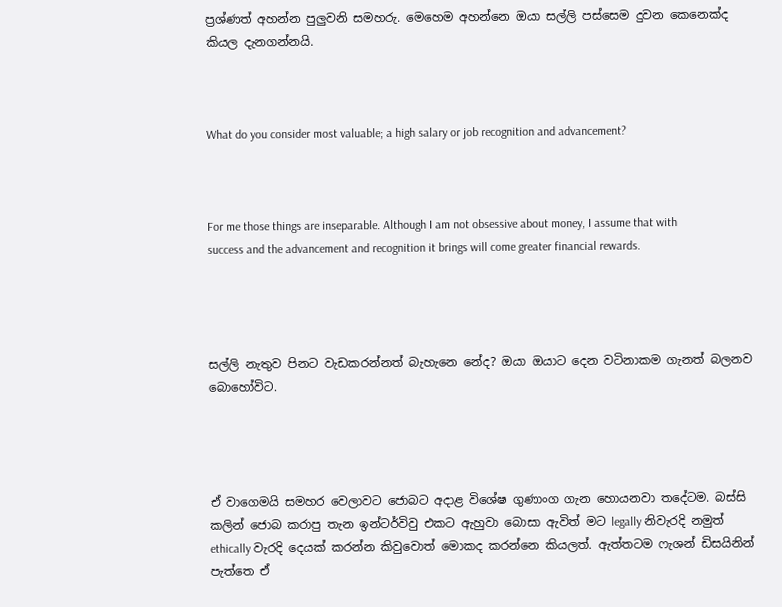ප්‍රශ්ණත් අහන්න පුලුවනි සමහරු. මෙහෙම අහන්නෙ ඔයා සල්ලි පස්සෙම දුවන කෙනෙක්ද කියල දැනගන්නයි.



What do you consider most valuable; a high salary or job recognition and advancement?



For me those things are inseparable. Although I am not obsessive about money, I assume that with success and the advancement and recognition it brings will come greater financial rewards.




සල්ලි නැතුව පිනට වැඩකරන්නත් බැහැනෙ නේද? ඔයා ඔයාට දෙන වටිනාකම ගැනත් බලනව බොහෝවිට.




ඒ වාගෙමයි සමහර වෙලාවට ජොබට අදාළ විශේෂ ගුණාංග ගැන හොයනවා තදේටම. බස්සි කලින් ජොබ කරාපු තැන ඉන්ටර්විවු එකට ඇහුවා බොසා ඇවිත් මට legally නිවැරදි නමුත් ethically වැරදි දෙයක් කරන්න කිවුවොත් මොකද කරන්නෙ කියලත්. ඇත්තටම ෆැශන් ඩිසයිනින් පැත්තෙ ඒ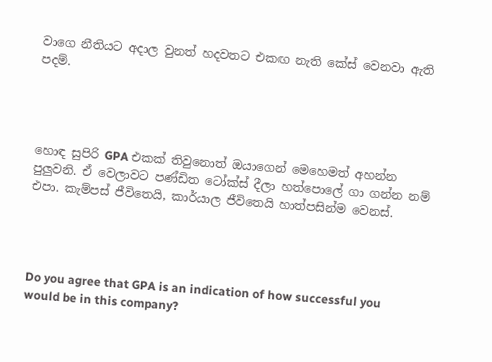වාගෙ නීතියට අදාල වුනත් හදවතට එකඟ නැති කේස් වෙනවා ඇති පදම්.




හොඳ සුපිරි GPA එකක් තිවුනොත් ඔයාගෙන් මෙහෙමත් අහන්න පුලුවනි. ඒ වෙලාවට පණ්ඩිත ටෝක්ස් දීලා හත්පොලේ ගා ගන්න නම් එපා. කැම්පස් ජීවිතෙයි, කාර්යාල ජීවිතෙයි හාත්පසින්ම වෙනස්.




Do you agree that GPA is an indication of how successful you would be in this company?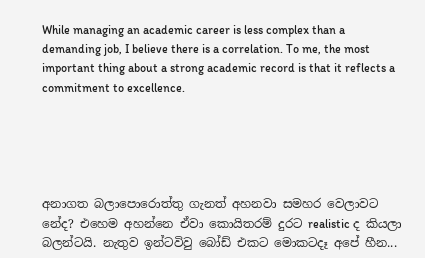While managing an academic career is less complex than a demanding job, I believe there is a correlation. To me, the most important thing about a strong academic record is that it reflects a commitment to excellence.





අනාගත බලාපොරොත්තු ගැනත් අහනවා සමහර වෙලාවට නේද? එහෙම අහන්නෙ ඒවා කොයිතරම් දුරට realistic ද කියලා බලන්ටයි. නැතුව ඉන්ටවිවු බෝඩ් එකට මොකටදෑ අපේ හීන...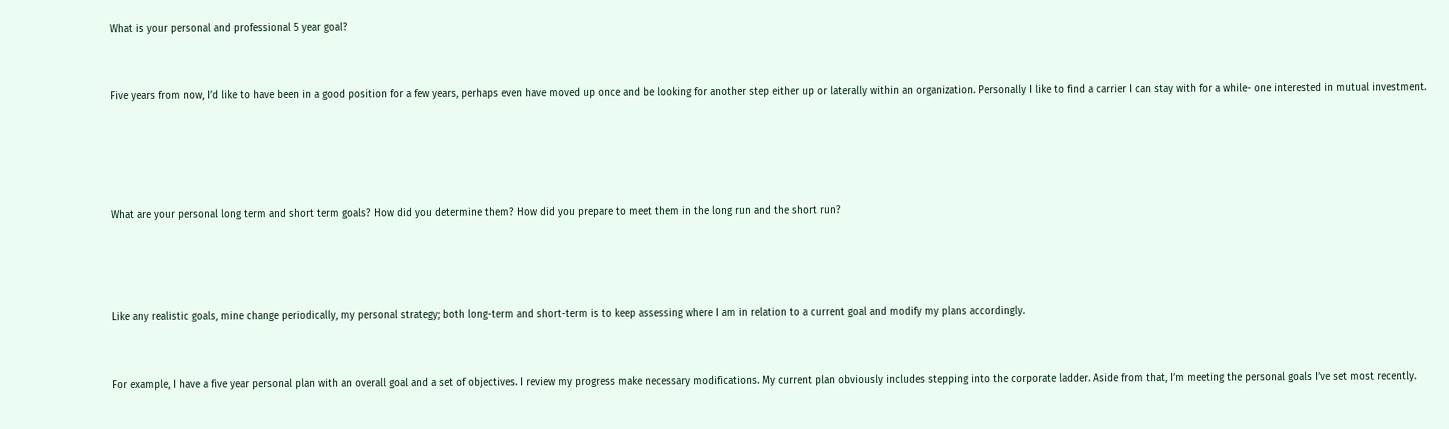What is your personal and professional 5 year goal?



Five years from now, I’d like to have been in a good position for a few years, perhaps even have moved up once and be looking for another step either up or laterally within an organization. Personally I like to find a carrier I can stay with for a while- one interested in mutual investment.






What are your personal long term and short term goals? How did you determine them? How did you prepare to meet them in the long run and the short run?





Like any realistic goals, mine change periodically, my personal strategy; both long-term and short-term is to keep assessing where I am in relation to a current goal and modify my plans accordingly.



For example, I have a five year personal plan with an overall goal and a set of objectives. I review my progress make necessary modifications. My current plan obviously includes stepping into the corporate ladder. Aside from that, I’m meeting the personal goals I’ve set most recently.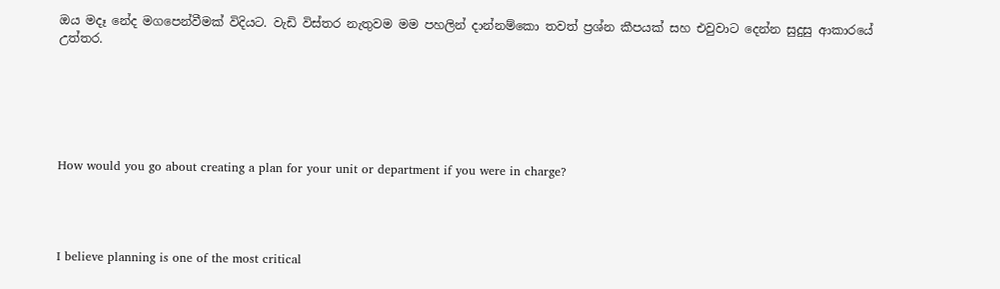ඔය මදෑ නේද මගපෙන්වීමක් විදියට. වැඩි විස්තර නැතුවම මම පහලින් දාන්නම්කො තවත් ප්‍රශ්න කීපයක් සහ එවුවාට දෙන්න සුදුසු ආකාරයේ උත්තර.






How would you go about creating a plan for your unit or department if you were in charge?




I believe planning is one of the most critical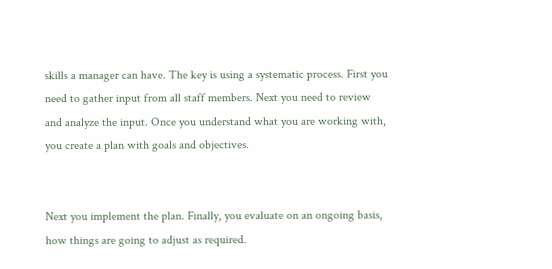skills a manager can have. The key is using a systematic process. First you need to gather input from all staff members. Next you need to review and analyze the input. Once you understand what you are working with, you create a plan with goals and objectives.


Next you implement the plan. Finally, you evaluate on an ongoing basis, how things are going to adjust as required.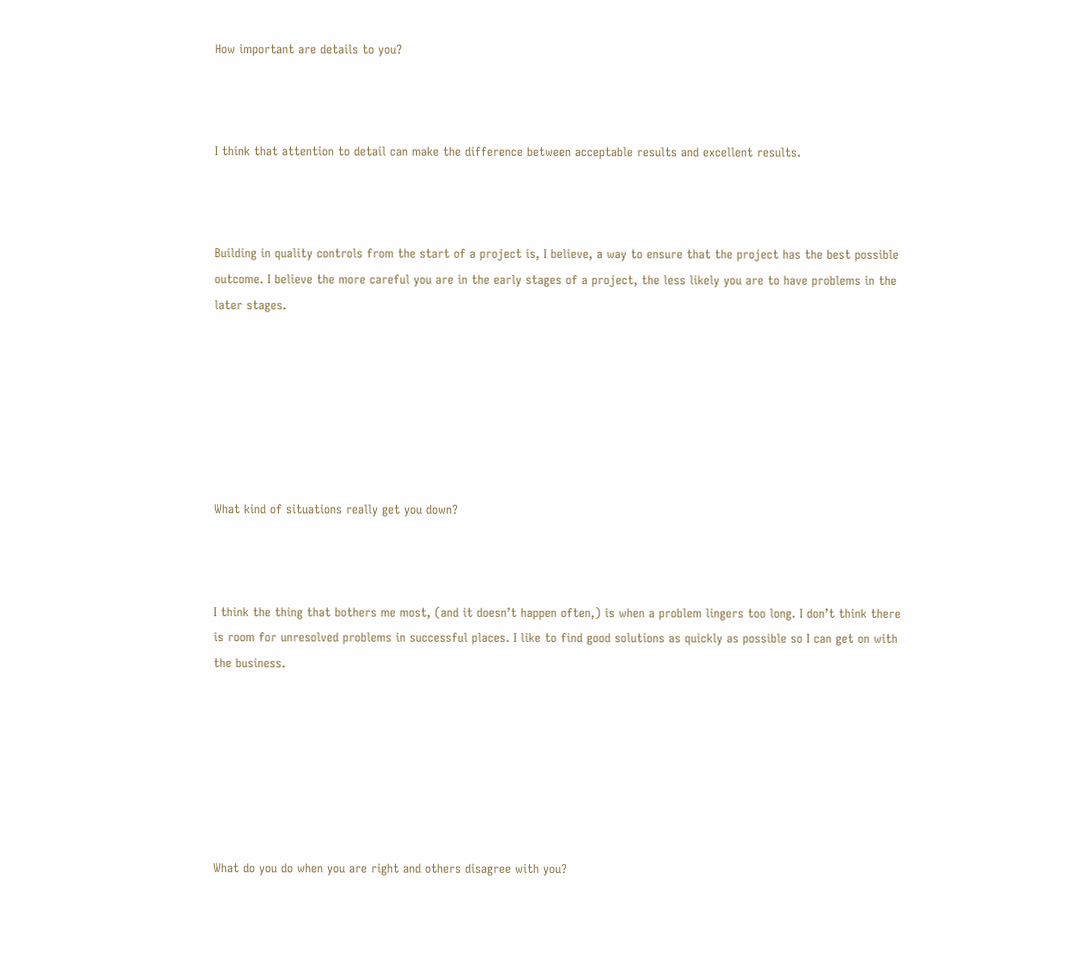How important are details to you?



I think that attention to detail can make the difference between acceptable results and excellent results.



Building in quality controls from the start of a project is, I believe, a way to ensure that the project has the best possible outcome. I believe the more careful you are in the early stages of a project, the less likely you are to have problems in the later stages.







What kind of situations really get you down?



I think the thing that bothers me most, (and it doesn’t happen often,) is when a problem lingers too long. I don’t think there is room for unresolved problems in successful places. I like to find good solutions as quickly as possible so I can get on with the business.







What do you do when you are right and others disagree with you?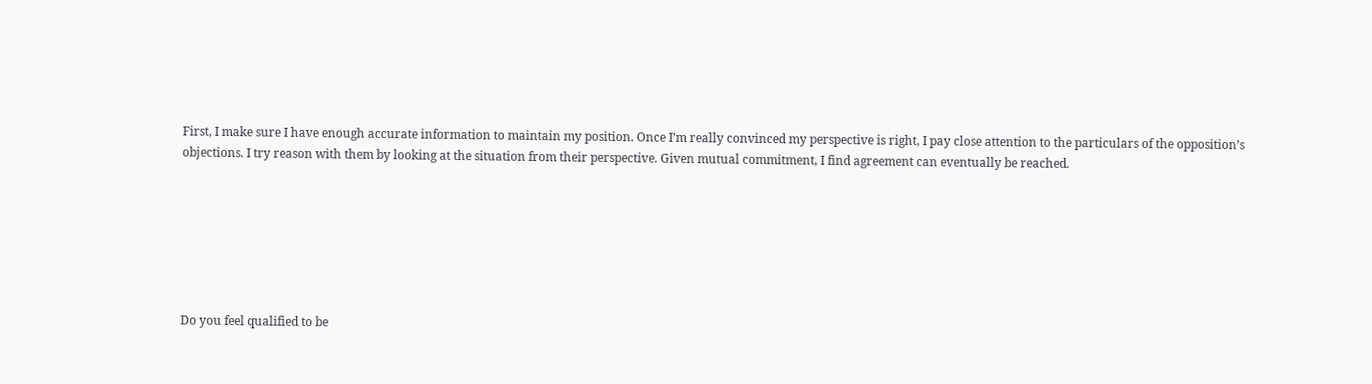First, I make sure I have enough accurate information to maintain my position. Once I’m really convinced my perspective is right, I pay close attention to the particulars of the opposition’s objections. I try reason with them by looking at the situation from their perspective. Given mutual commitment, I find agreement can eventually be reached.







Do you feel qualified to be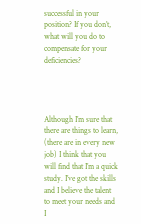successful in your position? If you don’t, what will you do to compensate for your deficiencies?




Although I’m sure that there are things to learn, (there are in every new job) I think that you will find that I’m a quick study. I’ve got the skills and I believe the talent to meet your needs and I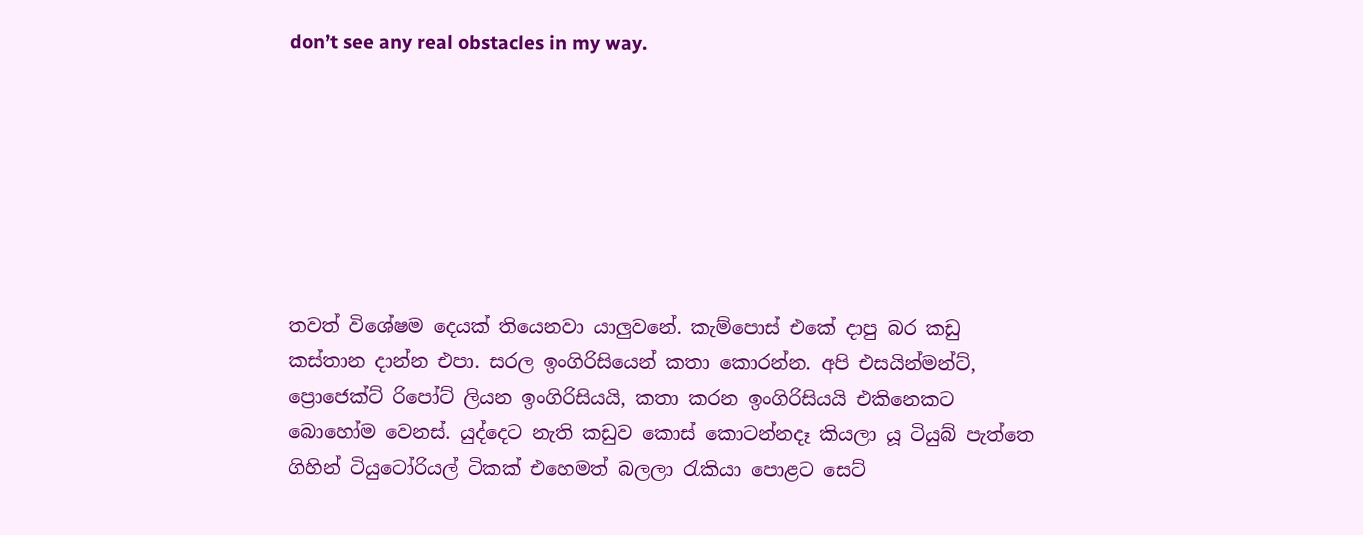don’t see any real obstacles in my way.







තවත් විශේෂම දෙයක් තියෙනවා යාලුවනේ. කැම්පොස් එකේ දාපු බර කඩු කස්තාන දාන්න එපා. සරල ඉංගිරිසියෙන් කතා කොරන්න. අපි එසයින්මන්ට්, ප්‍රොජෙක්ට් රිපෝට් ලියන ඉංගිරිසියයි, කතා කරන ඉංගිරිසියයි එකිනෙකට බොහෝම වෙනස්. යුද්දෙට නැති කඩුව කොස් කොටන්නදෑ කියලා යූ ටියුබ් පැත්තෙ ගිහින් ටියුටෝරියල් ටිකක් එහෙමත් බලලා රැකියා පොළට සෙට්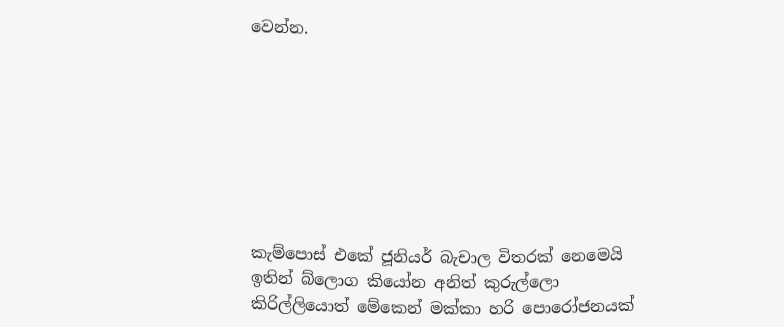වෙන්න.








කැම්පොස් එකේ ජූනියර් බැචාල විතරක් නෙමෙයි ඉතින් බ්ලොග කියෝන අනිත් කුරුල්ලො කිරිල්ලියොත් මේකෙන් මක්කා හරි පොරෝජනයක්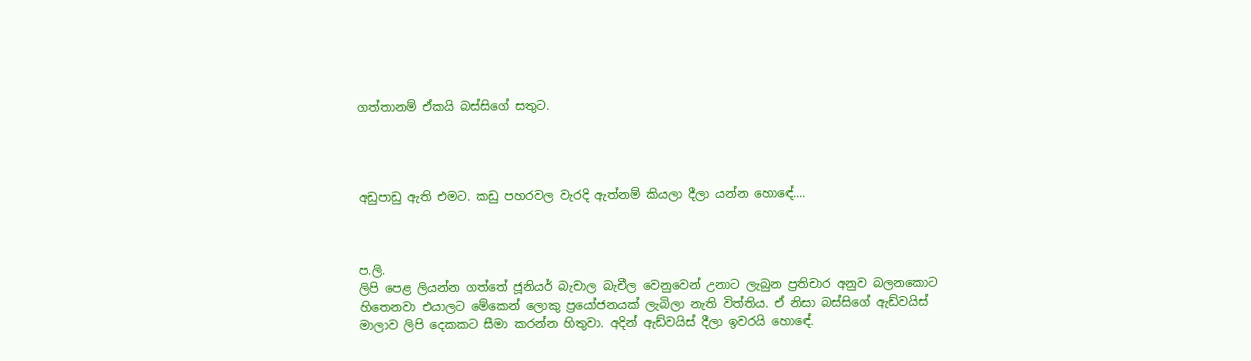ගත්තානම් ඒකයි බස්සිගේ සතුට.




අඩුපාඩු ඇති එමට. කඩු පහරවල වැරදි ඇත්නම් කියලා දීලා යන්න හොඳේ....



ප.ලි.
ලිපි පෙළ ලියන්න ගත්තේ ජූනියර් බැචාල බැචීල වෙනුවෙන් උනාට ලැබුන ප්‍රතිචාර අනුව බලනකොට හිතෙනවා එයාලට මේකෙන් ලොකු ප්‍රයෝජනයක් ලැබිලා නැති විත්තිය. ඒ නිසා බස්සිගේ ඇඩ්වයිස් මාලාව ලිපි දෙකකට සීමා කරන්න හිතුවා. අදින් ඇඩ්වයිස් දීලා ඉවරයි හොඳේ.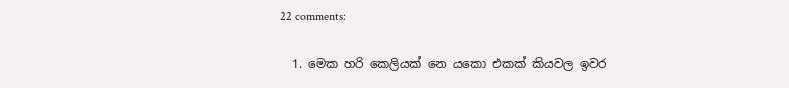22 comments:

  1. මෙක හරි කෙලියක් නෙ යකො එකක් කියවල ඉවර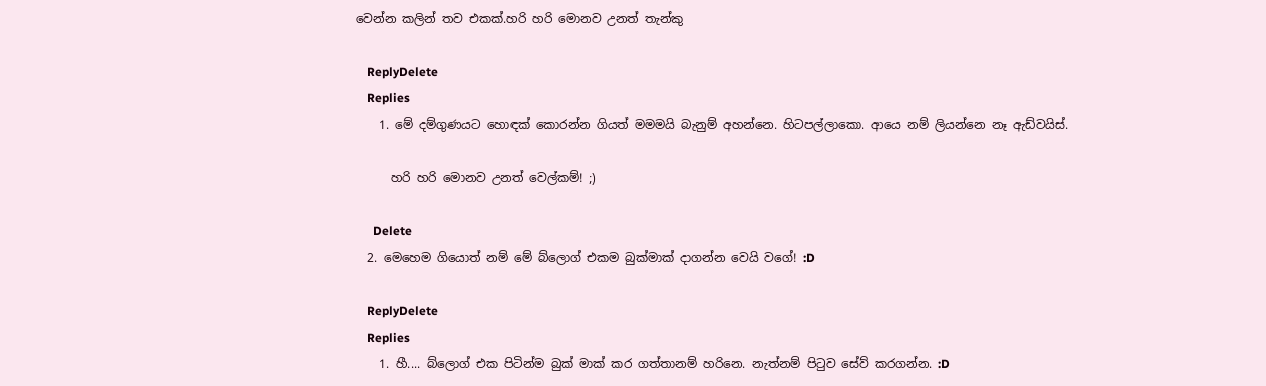වෙන්න කලින් තව එකක්.හරි හරි මොනව උනත් තැන්කු

    ReplyDelete
    Replies
    1. මේ දම්ගුණයට හොඳක් කොරන්න ගියත් මමමයි බැනුම් අහන්නෙ. හිටපල්ලාකො. ආයෙ නම් ලියන්නෙ නෑ ඇඩ්වයිස්.

      හරි හරි මොනව උනත් වෙල්කම්! ;)

      Delete
  2. මෙහෙම ගියොත් නම් මේ බ්ලොග් එකම බුක්මාක් දාගන්න වෙයි වගේ! :D

    ReplyDelete
    Replies
    1. හී.... බ්ලොග් එක පිටින්ම බුක් මාක් කර ගත්තානම් හරිනෙ. නැත්නම් පිටුව සේව් කරගන්න. :D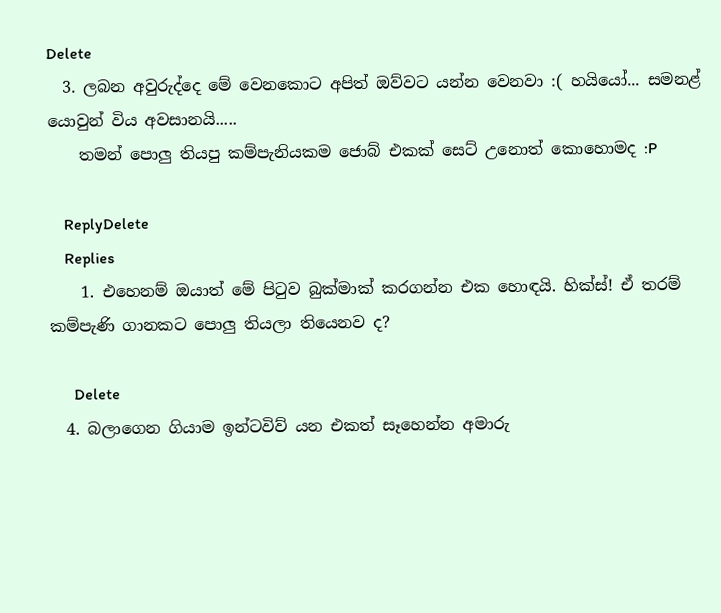Delete
  3. ලබන අවුරුද්දෙ මේ වෙනකොට අපිත් ඔව්වට යන්න වෙනවා :( හයියෝ... සමනළ් යොවුන් විය අවසානයි.....
    තමන් පොලු තියපු කම්පැනියකම ජොබ් එකක් සෙට් උනොත් කොහොමද :P

    ReplyDelete
    Replies
    1. එහෙනම් ඔයාත් මේ පිටුව බුක්මාක් කරගන්න එක හොඳයි. හික්ස්! ඒ තරම් කම්පැණි ගානකට පොලු තියලා තියෙනව ද?

      Delete
  4. බලාගෙන ගියාම ඉන්ටවිව් යන එකත් සෑහෙන්න අමාරු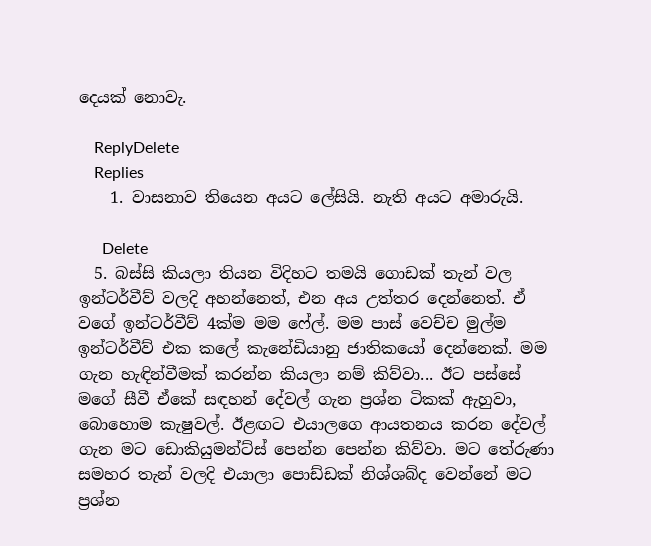දෙයක් නොවැ.

    ReplyDelete
    Replies
    1. වාසනාව තියෙන අයට ලේසියි. නැති අයට අමාරුයි.

      Delete
  5. බස්සි කියලා තියන විදිහට තමයි ගොඩක් තැන් වල ඉන්ටර්වීව් වලදි අහන්නෙත්, එන අය උත්තර දෙන්නෙත්. ඒ වගේ ඉන්ටර්වීව් 4ක්ම මම ෆේල්. මම පාස් වෙච්ච මුල්ම ඉන්ටර්වීව් එක කලේ කැනේඩියානු ජාතිකයෝ දෙන්නෙක්. මම ගැන හැඳින්වීමක් කරන්න කියලා නම් කිව්වා... ඊට පස්සේ මගේ සීවී ඒකේ සඳහන් දේවල් ගැන ප්‍රශ්න ටිකක් ඇහුවා, බොහොම කැෂුවල්. ඊළඟට එයාලගෙ ආයතනය කරන දේවල් ගැන මට ඩොකියුමන්ට්ස් පෙන්න පෙන්න කිව්වා. මට තේරුණා සමහර තැන් වලදි එයාලා පොඩ්ඩක් නිශ්ශබ්ද වෙන්නේ මට ප්‍රශ්න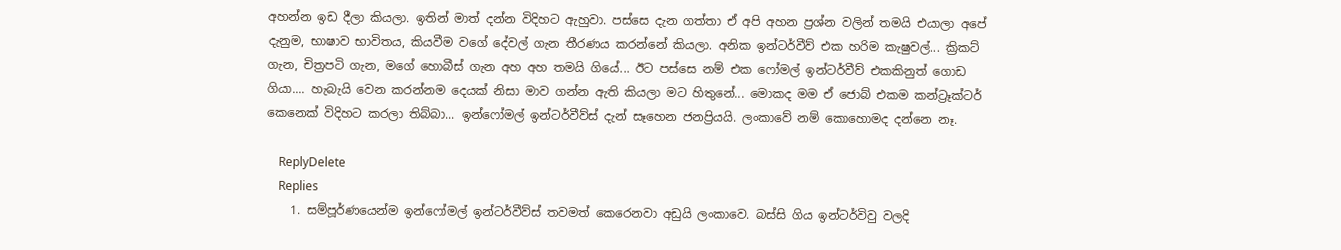අහන්න ඉඩ දීලා කියලා. ඉතින් මාත් දන්න විදිහට ඇහුවා. පස්සෙ දැන ගත්තා ඒ අපි අහන ප්‍රශ්න වලින් තමයි එයාලා අපේ දැනුම, භාෂාව භාවිතය, කියවීම වගේ දේවල් ගැන තීරණය කරන්නේ කියලා. අනික ඉන්ටර්වීව් එක හරිම කැෂුවල්... ක්‍රිකට් ගැන, චිත්‍රපටි ගැන, මගේ හොබීස් ගැන අහ අහ තමයි ගියේ... ඊට පස්සෙ නම් එක ෆෝමල් ඉන්ටර්වීව් එකකිනුත් ගොඩ ගියා.... හැබැයි වෙන කරන්නම දෙයක් නිසා මාව ගන්න ඇති කියලා මට හිතුනේ... මොකද මම ඒ ජොබ් එකම කන්ට්‍රෑක්ටර් කෙනෙක් විදිහට කරලා තිබ්බා... ඉන්ෆෝමල් ඉන්ටර්වීව්ස් දැන් සෑහෙන ජනප්‍රියයි. ලංකාවේ නම් කොහොමද දන්නෙ නෑ.

    ReplyDelete
    Replies
    1. සම්පූර්ණයෙන්ම ඉන්ෆෝමල් ඉන්ටර්වීව්ස් තවමත් කෙරෙනවා අඩුයි ලංකාවෙ. බස්සි ගිය ඉන්ටර්විවු වලදි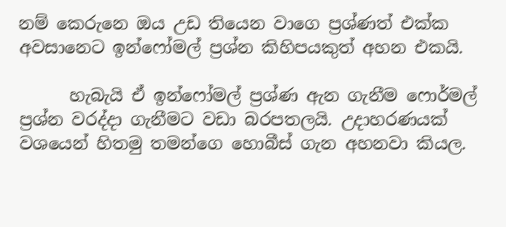නම් කෙරුනෙ ඔය උඩ තියෙන වාගෙ ප්‍රශ්ණත් එක්ක අවසානෙට ඉන්ෆෝමල් ප්‍රශ්න කිහිපයකුත් අහන එකයි.

      හැබැයි ඒ ඉන්ෆෝමල් ප්‍රශ්ණ ඇන ගැනීම ෆොර්මල් ප්‍රශ්න වරද්දා ගැනීමට වඩා බරපතලයි. උදාහරණයක් වශයෙන් හිතමු තමන්ගෙ හොබීස් ගැන අහනවා කියල.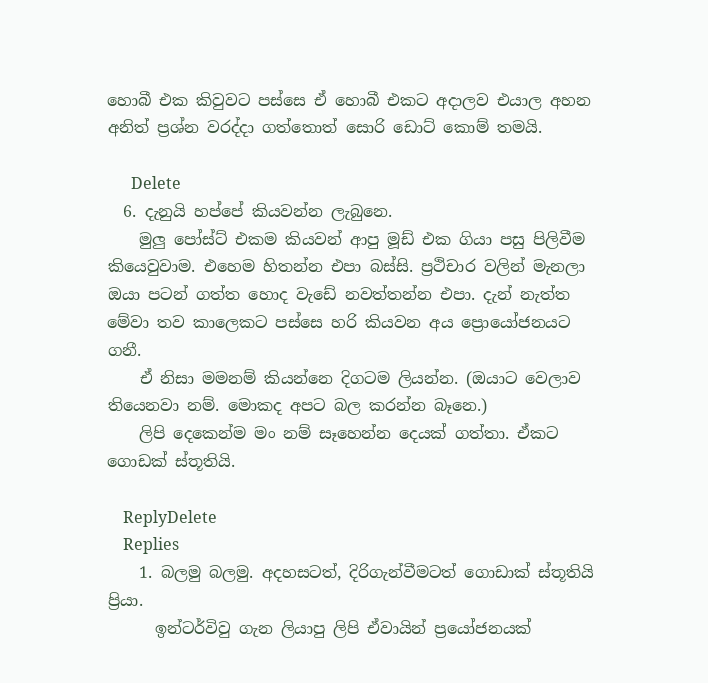හොබී එක කිවුවට පස්සෙ ඒ හොබී එකට අදාලව එයාල අහන අනිත් ප්‍රශ්න වරද්දා ගත්තොත් සොරි ඩොට් කොම් තමයි.

      Delete
  6. දැනුයි හප්පේ කියවන්න ලැබුනෙ.
    මුලු පෝස්ට් එකම කියවන් ආපු මූඩ් එක ගියා පසු පිලිවීම කියෙවුවාම. එහෙම හිතන්න එපා බස්සි. ප්‍රථිචාර වලින් මැනලා ඔයා පටන් ගත්ත හොද වැඩේ නවත්තන්න එපා. දැන් නැත්ත මේවා තව කාලෙකට පස්සෙ හ‍රි කියවන අය ප්‍රොයෝජනයට ගනී.
    ඒ නිසා මමනම් කියන්නෙ දිගටම ලියන්න. (ඔයාට වෙලාව තියෙනවා නම්. මොකද අපට බල කරන්න බෑනෙ.)
    ලිපි දෙකෙන්ම මං නම් සෑහෙන්න දෙයක් ගත්තා. ඒකට ගොඩක් ස්තූතියි.

    ReplyDelete
    Replies
    1. බලමු බලමු. අදහසටත්, දිරිගැන්වීමටත් ගොඩාක් ස්තූතියි ප්‍රියා.
      ඉන්ටර්විවු ගැන ලියාපු ලිපි ඒවායින් ප්‍රයෝජනයක්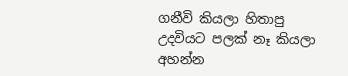ගනීවි කියලා හිතාපු උදවියට පලක් නෑ කියලා අහන්න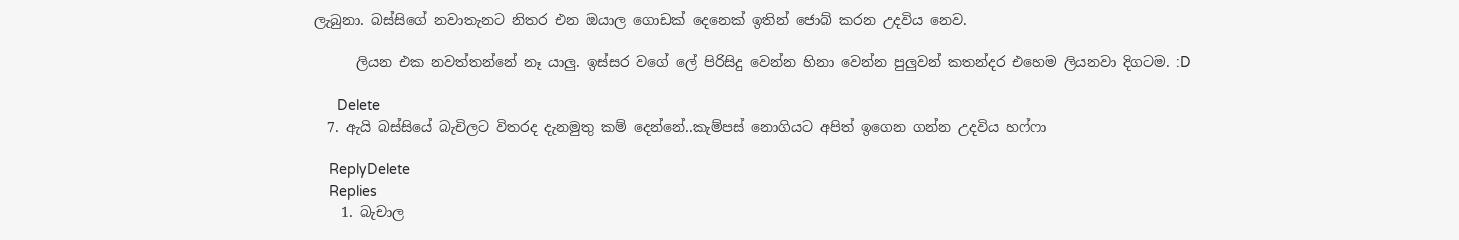ලැබුනා. බස්සිගේ නවාතැනට නිතර එන ඔයාල ගොඩක් දෙනෙක් ඉතින් ජොබ් කරන උදවිය නෙව.

      ලියන එක නවත්තන්නේ නෑ යාලු. ඉස්සර වගේ ලේ පිරිසිදු වෙන්න හිනා වෙන්න පුලුවන් කතන්දර එහෙම ලියනවා දිගටම. :D

      Delete
  7. ඇයි බස්සියේ බැචිලට විතරද දැනමුතු කම් දෙන්නේ..කැම්පස් නොගියට අපිත් ඉගෙන ගන්න උදවිය හෆ්ෆා

    ReplyDelete
    Replies
    1. බැචාල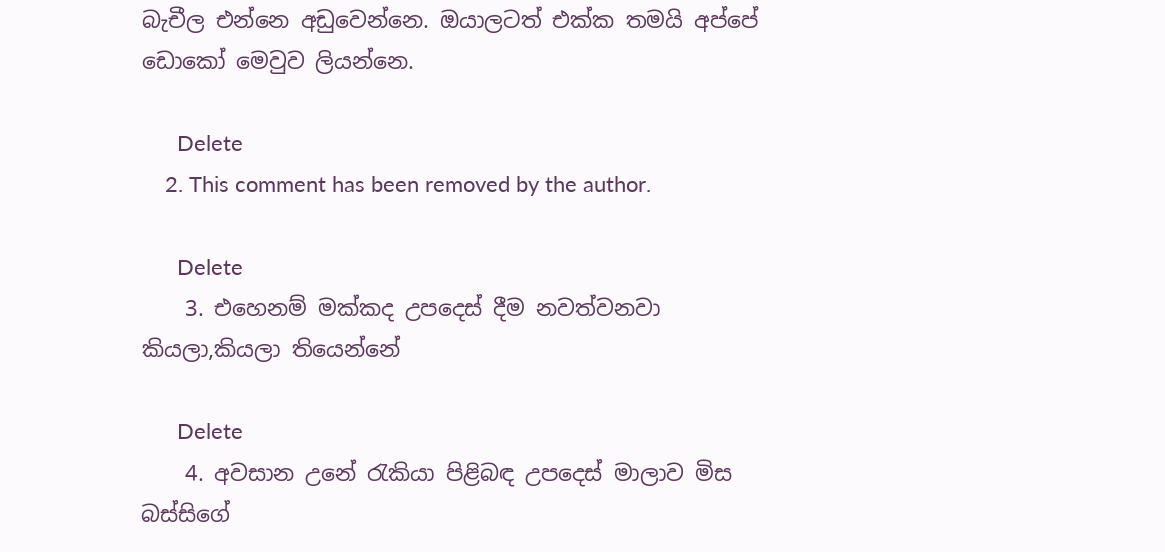බැචීල එන්නෙ අඩුවෙන්නෙ. ඔයාලටත් එක්ක තමයි අප්පේ ඩොකෝ මෙවුව ලියන්නෙ.

      Delete
    2. This comment has been removed by the author.

      Delete
    3. එහෙනම් මක්කද උපදෙස් දීම නවත්වනවා කියලා,කියලා තියෙන්නේ

      Delete
    4. අවසාන උනේ රැකියා පිළිබඳ උපදෙස් මාලාව මිස බස්සිගේ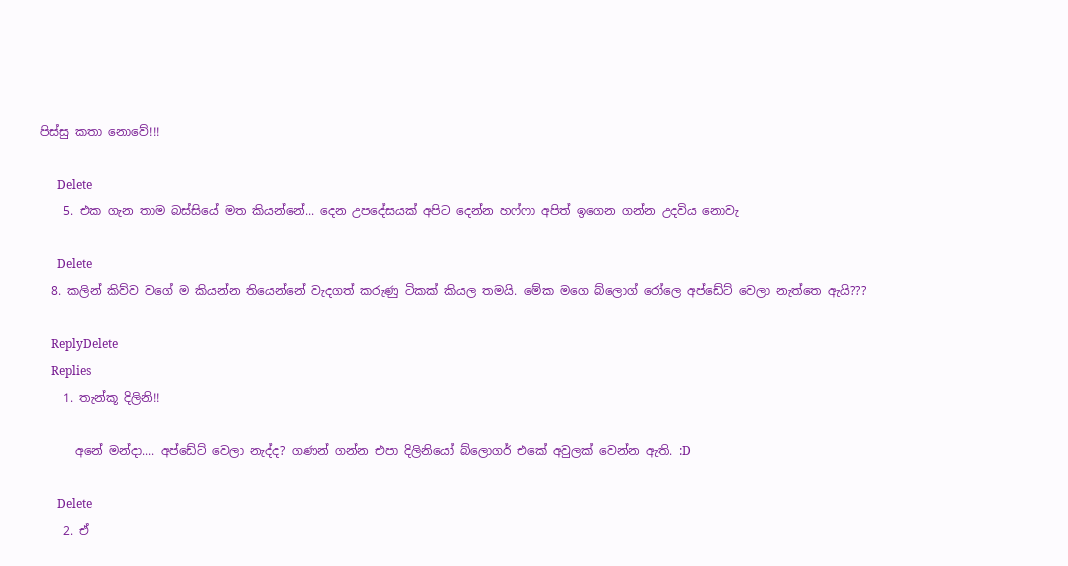පිස්සු කතා නොවේ!!!

      Delete
    5. එක ගැන තාම බස්සියේ මත කියන්නේ... දෙන උපදේසයක් අපිට දෙන්න හෆ්ෆා අපිත් ඉගෙන ගන්න උදවිය නොවැ

      Delete
  8. කලින් කිව්ව වගේ ම කියන්න තියෙන්නේ වැදගත් කරුණු ටිකක් කියල තමයි. මේක මගෙ බ්ලොග් රෝලෙ අප්ඩේට් වෙලා නැත්තෙ ඇයි???

    ReplyDelete
    Replies
    1. තැන්කූ දිලිනි!!

      අනේ මන්දා.... අප්ඩේට් වෙලා නැද්ද? ගණන් ගන්න එපා දිලිනියෝ බ්ලොගර් එකේ අවුලක් වෙන්න ඇති. :D

      Delete
    2. ඒ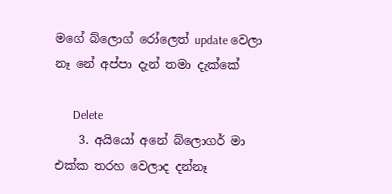මගේ බ්ලොග් රෝලෙත් update වෙලා නෑ නේ අප්පා දැන් තමා දැක්කේ

      Delete
    3. අයියෝ අනේ බ්ලොගර් මා එක්ක තරහ වෙලාද දන්නෑ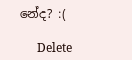නේද? :(

      Delete